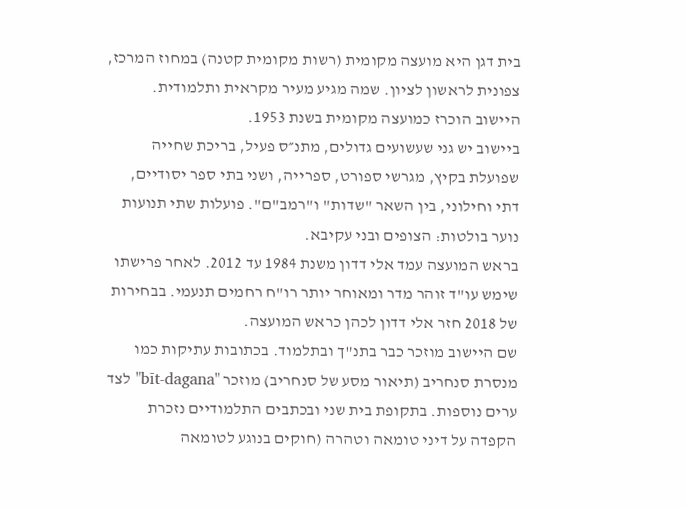בית דגן היא מועצה מקומית (רשות מקומית קטנה) במחוז המרכז, צפונית לראשון לציון. שמה מגיע מעיר מקראית ותלמודית. היישוב הוכרז כמועצה מקומית בשנת 1953.
ביישוב יש גני שעשועים גדולים, מתנ״ס פעיל, בריכת שחייה שפועלת בקיץ, מגרשי ספורט, ספרייה, ושני בתי ספר יסודיים, דתי וחילוני, בין השאר "שדות" ו"רמב"ם". פועלות שתי תנועות נוער בולטות: הצופים ובני עקיבא.
בראש המועצה עמד אלי דדון משנת 1984 עד 2012. לאחר פרישתו שימש עו"ד זוהר מדר ומאוחר יותר רו"ח רחמים תנעמי. בבחירות של 2018 חזר אלי דדון לכהן כראש המועצה.
שם היישוב מוזכר כבר בתנ"ך ובתלמוד. בכתובות עתיקות כמו מנסרת סנחריב (תיאור מסע של סנחריב) מוזכר "bīt-dagana" לצד ערים נוספות. בתקופת בית שני ובכתבים התלמודיים נזכרת הקפדה על דיני טומאה וטהרה (חוקים בנוגע לטומאה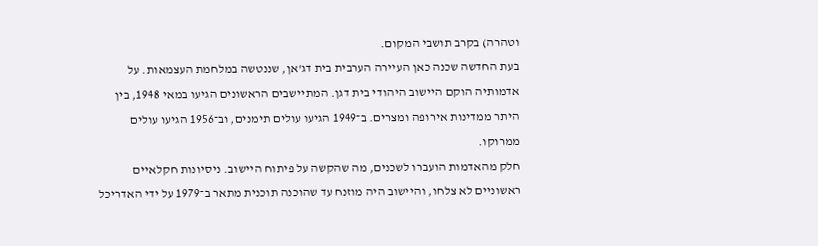וטהרה) בקרב תושבי המקום.
בעת החדשה שכנה כאן העיירה הערבית בית דג'אן, שננטשה במלחמת העצמאות. על אדמותיה הוקם היישוב היהודי בית דגן. המתיישבים הראשונים הגיעו במאי 1948, בין היתר ממדינות אירופה ומצרים. ב־1949 הגיעו עולים תימנים, וב־1956 הגיעו עולים ממרוקו.
חלק מהאדמות הועברו לשכנים, מה שהקשה על פיתוח היישוב. ניסיונות חקלאיים ראשוניים לא צלחו, והיישוב היה מוזנח עד שהוכנה תוכנית מתאר ב־1979 על ידי האדריכל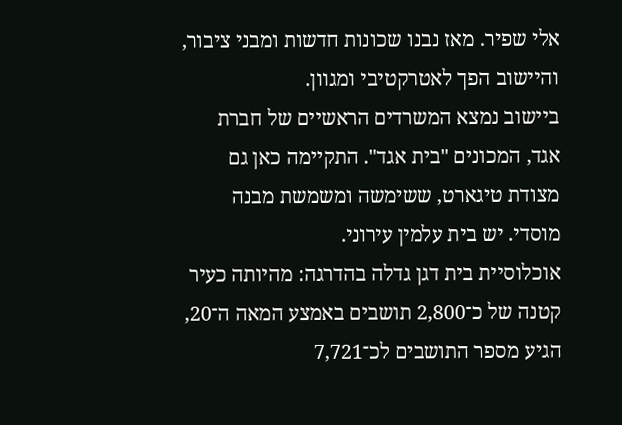אלי שפיר. מאז נבנו שכונות חדשות ומבני ציבור, והיישוב הפך לאטרקטיבי ומגוון.
ביישוב נמצא המשרדים הראשיים של חברת אגד, המכונים "בית אגד". התקיימה כאן גם מצודת טיגארט, ששימשה ומשמשת מבנה מוסדי. יש בית עלמין עירוני.
אוכלוסיית בית דגן גדלה בהדרגה: מהיותה כעיר קטנה של כ־2,800 תושבים באמצע המאה ה־20, הגיע מספר התושבים לכ־7,721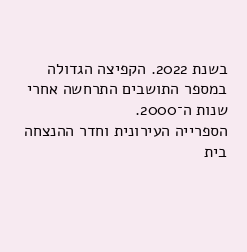בשנת 2022. הקפיצה הגדולה במספר התושבים התרחשה אחרי שנות ה־2000.
הספרייה העירונית וחדר ההנצחה
בית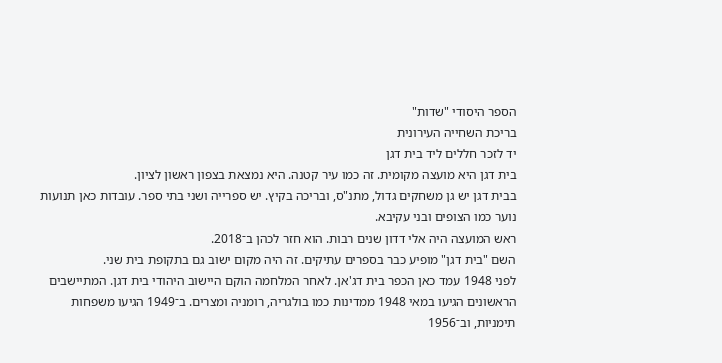הספר היסודי "שדות"
בריכת השחייה העירונית
יד לזכר חללים ליד בית דגן
בית דגן היא מועצה מקומית. זה כמו עיר קטנה. היא נמצאת בצפון ראשון לציון.
בבית דגן יש גן משחקים גדול, מתנ"ס, ובריכה בקיץ. יש ספרייה ושני בתי ספר. עובדות כאן תנועות נוער כמו הצופים ובני עקיבא.
ראש המועצה היה אלי דדון שנים רבות. הוא חזר לכהן ב־2018.
השם "בית דגן" מופיע כבר בספרים עתיקים. זה היה מקום ישוב גם בתקופת בית שני.
לפני 1948 עמד כאן הכפר בית דג'אן. לאחר המלחמה הוקם היישוב היהודי בית דגן. המתיישבים הראשונים הגיעו במאי 1948 ממדינות כמו בולגריה, רומניה ומצרים. ב־1949 הגיעו משפחות תימניות, וב־1956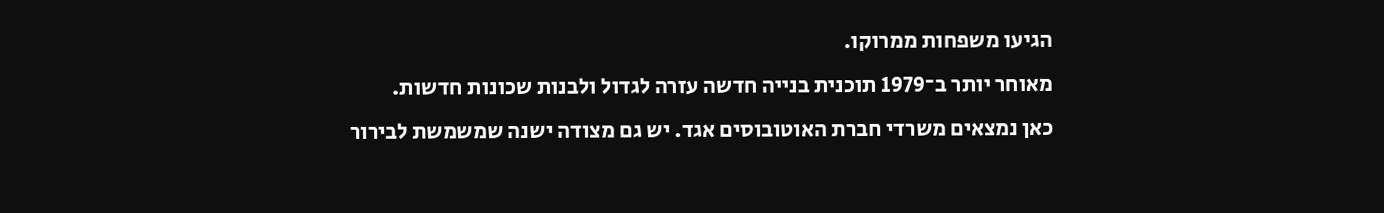הגיעו משפחות ממרוקו.
מאוחר יותר ב־1979 תוכנית בנייה חדשה עזרה לגדול ולבנות שכונות חדשות.
כאן נמצאים משרדי חברת האוטובוסים אגד. יש גם מצודה ישנה שמשמשת לבירור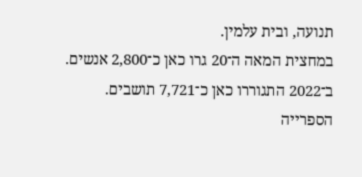תנועה, ובית עלמין.
במחצית המאה ה־20 גרו כאן כ־2,800 אנשים. ב־2022 התגוררו כאן כ־7,721 תושבים.
הספרייה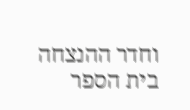וחדר ההנצחה
בית הספר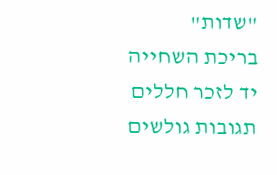"שדות"
בריכת השחייה
יד לזכר חללים
תגובות גולשים